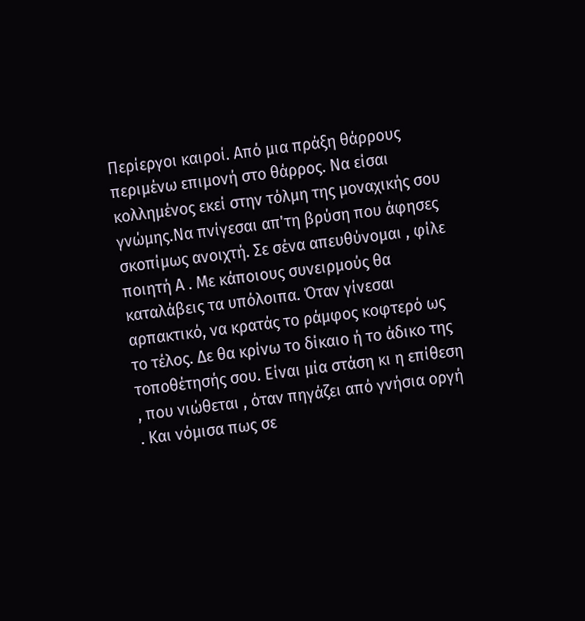Περίεργοι καιροί. Από μια πράξη θάρρους περιμένω επιμονή στο θάρρος. Να είσαι κολλημένος εκεί στην τόλμη της μοναχικής σου γνώμης.Να πνίγεσαι απ'τη βρύση που άφησες σκοπίμως ανοιχτή. Σε σένα απευθύνομαι , φίλε ποιητή Α . Με κάποιους συνειρμούς θα καταλάβεις τα υπόλοιπα. Όταν γίνεσαι αρπακτικό, να κρατάς το ράμφος κοφτερό ως το τέλος. Δε θα κρίνω το δίκαιο ή το άδικο της τοποθέτησής σου. Είναι μία στάση κι η επίθεση , που νιώθεται , όταν πηγάζει από γνήσια οργή . Και νόμισα πως σε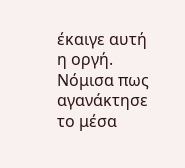έκαιγε αυτή η οργή. Νόμισα πως αγανάκτησε το μέσα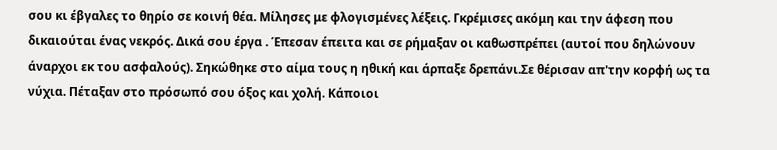σου κι έβγαλες το θηρίο σε κοινή θέα. Μίλησες με φλογισμένες λέξεις. Γκρέμισες ακόμη και την άφεση που δικαιούται ένας νεκρός. Δικά σου έργα . Έπεσαν έπειτα και σε ρήμαξαν οι καθωσπρέπει (αυτοί που δηλώνουν άναρχοι εκ του ασφαλούς). Σηκώθηκε στο αίμα τους η ηθική και άρπαξε δρεπάνι.Σε θέρισαν απ'την κορφή ως τα νύχια. Πέταξαν στο πρόσωπό σου όξος και χολή. Κάποιοι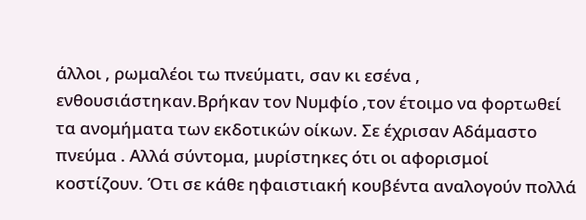άλλοι , ρωμαλέοι τω πνεύματι, σαν κι εσένα , ενθουσιάστηκαν.Βρήκαν τον Νυμφίο ,τον έτοιμο να φορτωθεί τα ανομήματα των εκδοτικών οίκων. Σε έχρισαν Αδάμαστο πνεύμα . Αλλά σύντομα, μυρίστηκες ότι οι αφορισμοί κοστίζουν. Ότι σε κάθε ηφαιστιακή κουβέντα αναλογούν πολλά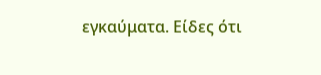εγκαύματα. Είδες ότι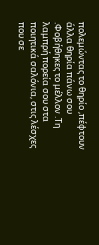πολεμώντας το θηρίο ,πέφτουν άλλα θηρία πάνω σου .Φοβήθηκες το μέλλον .Τη λαμπρή πορεία σου στα ποιητικά σαλόνια, στις λέσχες που σε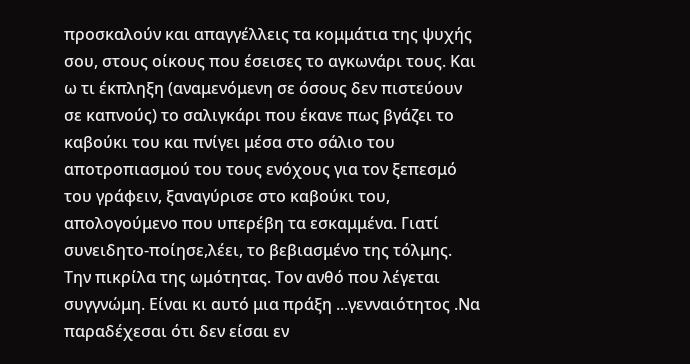προσκαλούν και απαγγέλλεις τα κομμάτια της ψυχής σου, στους οίκους που έσεισες το αγκωνάρι τους. Και ω τι έκπληξη (αναμενόμενη σε όσους δεν πιστεύουν σε καπνούς) το σαλιγκάρι που έκανε πως βγάζει το καβούκι του και πνίγει μέσα στο σάλιο του αποτροπιασμού του τους ενόχους για τον ξεπεσμό του γράφειν, ξαναγύρισε στο καβούκι του, απολογούμενο που υπερέβη τα εσκαμμένα. Γιατί συνειδητο-ποίησε,λέει, το βεβιασμένο της τόλμης. Την πικρίλα της ωμότητας. Τον ανθό που λέγεται συγγνώμη. Είναι κι αυτό μια πράξη ...γενναιότητος .Να παραδέχεσαι ότι δεν είσαι εν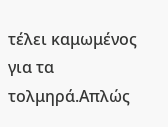τέλει καμωμένος για τα τολμηρά.Απλώς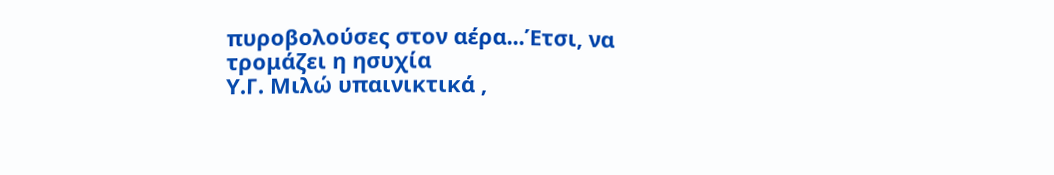πυροβολούσες στον αέρα...Έτσι, να τρομάζει η ησυχία
Υ.Γ. Μιλώ υπαινικτικά ,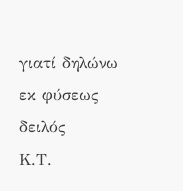γιατί δηλώνω εκ φύσεως δειλός
Κ.Τ.